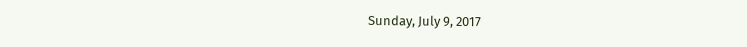Sunday, July 9, 2017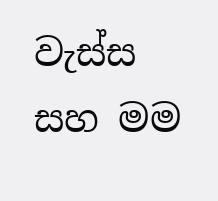වැස්ස සහ මම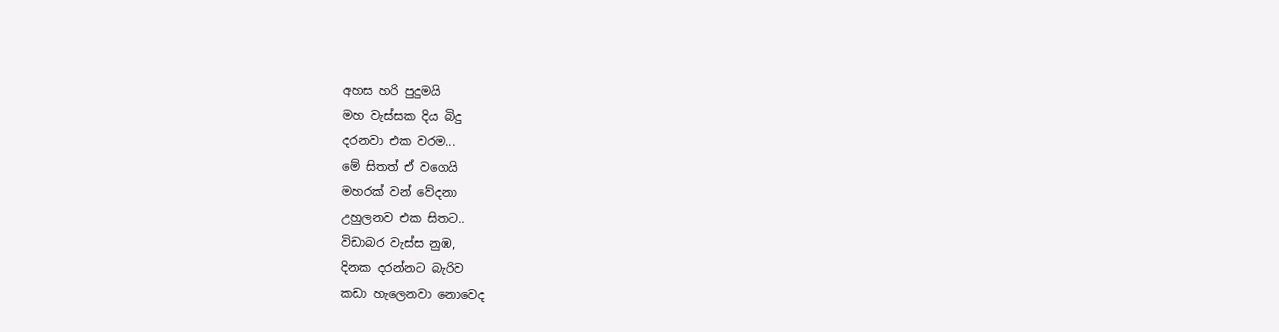අහස හරි පුදුමයි
මහ වැස්සක දිය බිදු
දරනවා එක වරම...
මේ සිතත් ඒ වගෙයි
මහරක් වන් වේදනා
උහුලනව එක සිතට..
විඩාබර වැස්ස නුඹ,
දිනක දරන්නට බැරිව
කඩා හැලෙනවා නොවෙද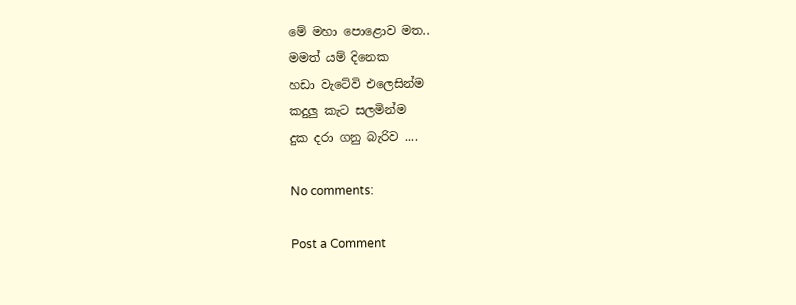මේ මහා පොළොව මත..
මමත් යම් දිනෙක
හඩා වැටේවි එලෙසින්ම
කදුලු කැට සලමින්ම
දුක දරා ගනු බැරිව ....

No comments:

Post a Comment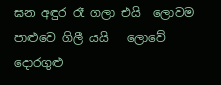ඝන අඳුර රෑ ගලා එයි  ලොවම පාළුවෙ ගිලී යයි   ලොවේ දොරගුළු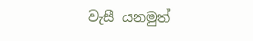වැසී යනමුත්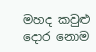මහද කවුළු දොර නොම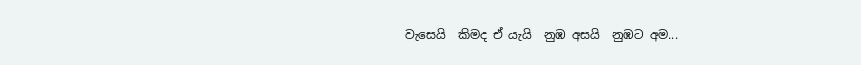වැසෙයි  කිමද ඒ යැයි  නුඹ අසයි  නුඹට අම...